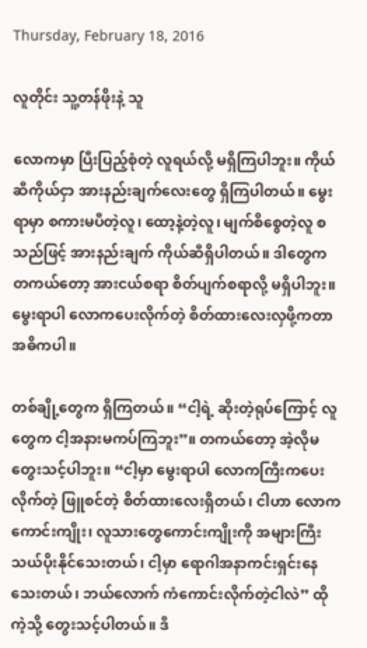Thursday, February 18, 2016

လူတိုင်း သူ့တန်ဖိုးနဲ့ သူ

လောကမှာ ပြီးပြည့်စုံတဲ့ လူရယ်လို့ မရှိကြပါဘူး။ ကိုယ်ဆီကိုယ်ငှာ အားနည်းချက်လေးတွေ ရှိကြပါတယ်။ မွေးရာမှာ စကားမပီတဲ့လူ၊ ထော့နဲ့တဲ့လူ၊ မျက်စိစွေတဲ့လူ စသည်ဖြင့် အားနည်းချက် ကိုယ်ဆီရှိပါတယ်။ ဒါတွေက တကယ်တော့ အားငယ်စရာ စိတ်ပျက်စရာလို့ မရှိပါဘူး။ မွေးရာပါ လောကပေးလိုက်တဲ့ စိတ်ထားလေးလှဖို့ကတာ အဓိကပါ။

တစ်ချို့တွေက ရှိကြတယ်။ “ငါ့ရဲ့ ဆိုးတဲ့ရုပ်ကြောင့် လူတွေက ငါ့အနားမကပ်ကြဘူး”။ တကယ်တော့ အဲ့လိုမတွေးသင့်ပါဘူး။ “ငါ့မှာ မွေးရာပါ လောကကြီးကပေးလိုက်တဲ့ ဖြူစင်တဲ့ စိတ်ထားလေးရှိတယ်၊ ငါဟာ လောကကောင်းကျိုး၊ လူသားတွေကောင်းကျိုးကို အများကြီးသယ်ပိုးနိုင်သေးတယ်၊ ငါ့မှာ ရောဂါအနာကင်းရှင်းနေသေးတယ်၊ ဘယ်လောက် ကံကောင်းလိုက်တဲ့ငါလဲ” ထိုကဲ့သို့ တွေးသင့်ပါတယ်။ ဒီ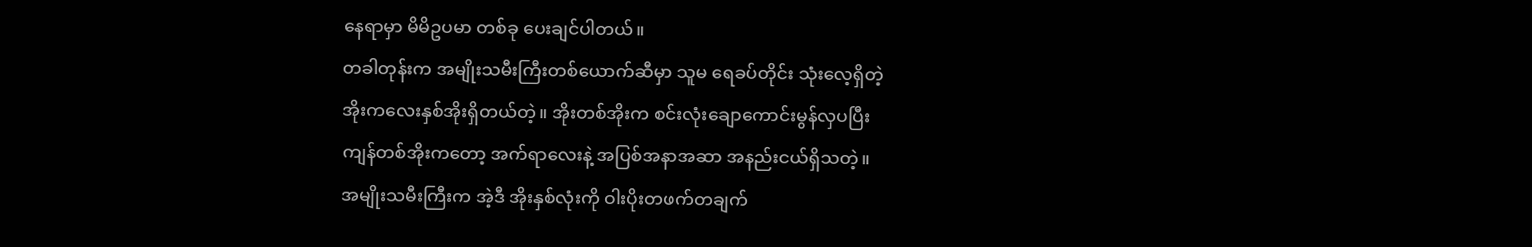နေရာမှာ မိမိဥပမာ တစ်ခု ပေးချင်ပါတယ်။
တခါတုန်းက အမျိုးသမီးကြီးတစ်ယောက်ဆီမှာ သူမ ရေခပ်တိုင်း သုံးလေ့ရှိတဲ့
အိုးကလေးနှစ်အိုးရှိတယ်တဲ့။ အိုးတစ်အိုးက စင်းလုံးချောကောင်းမွန်လှပပြီး
ကျန်တစ်အိုးကတော့ အက်ရာလေးနဲ့ အပြစ်အနာအဆာ အနည်းငယ်ရှိသတဲ့။
အမျိုးသမီးကြီးက အဲ့ဒီ အိုးနှစ်လုံးကို ဝါးပိုးတဖက်တချက်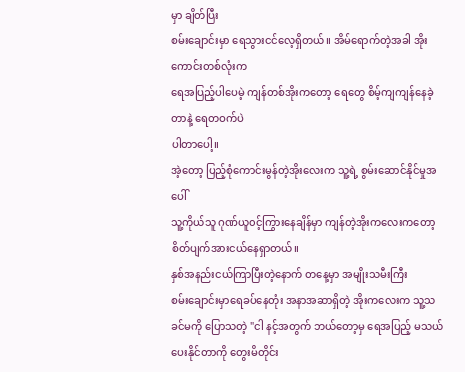မှာ ချိတ်ပြီး
စမ်းချောင်းမှာ ရေသွားငင်လေ့ရှိတယ်။ အိမ်ရောက်တဲ့အခါ အိုးကောင်းတစ်လုံးက
ရေအပြည့်ပါပေမဲ့ ကျန်တစ်အိုးကတော့ ရေတွေ စိမ့်ကျကျန်နေခဲ့တာနဲ့ ရေတဝက်ပဲ
ပါတာပေါ့။
အဲ့တော့ ပြည့်စုံကောင်းမွန်တဲ့အိုးလေးက သူ့ရဲ့ စွမ်းဆောင်နိုင်မှုအပေါ်
သူ့ကိုယ်သူ ဂုဏ်ယူ၀င့်ကြွားနေချိန်မှာ ကျန်တဲ့အိုးကလေးကတော့
စိတ်ပျက်အားငယ်နေရှာတယ်။
နှစ်အနည်းငယ်ကြာပြီးတဲ့နောက် တနေ့မှာ အမျိုးသမီးကြီး
စမ်းချောင်းမှာရေခပ်နေတုံး အနာအဆာရှိတဲ့ အိုးကလေးက သူ့သခင်မကို ပြောသတဲ့ "ငါ နင့်အတွက် ဘယ်တော့မှ ရေအပြည့် မသယ်ပေးနိုင်တာကို တွေးမိတိုင်း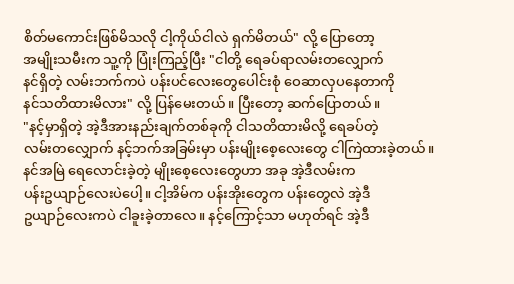စိတ်မကောင်းဖြစ်မိသလို ငါ့ကိုယ်ငါလဲ ရှက်မိတယ်" လို့ ပြောတော့
အမျိုးသမီးက သူ့ကို ပြုံးကြည့်ပြီး "ငါတို့ ရေခပ်ရာလမ်းတလျှောက်
နင်ရှိတဲ့ လမ်းဘက်ကပဲ ပန်းပင်လေးတွေပေါင်းစုံ ဝေဆာလှပနေတာကို
နင်သတိထားမိလား" လို့ ပြန်မေးတယ်။ ပြီးတော့ ဆက်ပြောတယ်။
"နင့်မှာရှိတဲ့ အဲ့ဒီအားနည်းချက်တစ်ခုကို ငါသတိထားမိလို့ ရေခပ်တဲ့
လမ်းတလျှောက် နင့်ဘက်အခြမ်းမှာ ပန်းမျိုးစေ့လေးတွေ ငါကြဲထားခဲ့တယ်။
နင်အမြဲ ရေလောင်းခဲ့တဲ့ မျိုးစေ့လေးတွေဟာ အခု အဲ့ဒီလမ်းက
ပန်းဥယျာဉ်လေးပဲပေါ့။ ငါ့အိမ်က ပန်းအိုးတွေက ပန်းတွေလဲ အဲ့ဒီ
ဥယျာဉ်လေးကပဲ ငါခူးခဲ့တာလေ။ နင့်ကြောင့်သာ မဟုတ်ရင် အဲ့ဒီ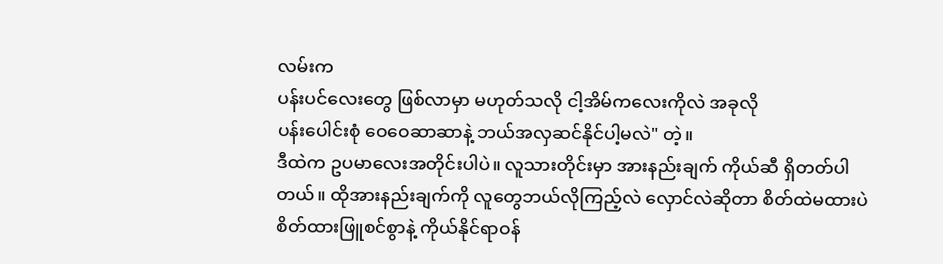လမ်းက
ပန်းပင်လေးတွေ ဖြစ်လာမှာ မဟုတ်သလို ငါ့အိမ်ကလေးကိုလဲ အခုလို
ပန်းပေါင်းစုံ ဝေဝေဆာဆာနဲ့ ဘယ်အလှဆင်နိုင်ပါ့မလဲ" တဲ့။
ဒီထဲက ဥပမာလေးအတိုင်းပါပဲ။ လူသားတိုင်းမှာ အားနည်းချက် ကိုယ်ဆီ ရှိတတ်ပါတယ်။ ထိုအားနည်းချက်ကို လူတွေဘယ်လိုကြည့်လဲ လှောင်လဲဆိုတာ စိတ်ထဲမထားပဲ စိတ်ထားဖြူစင်စွာနဲ့ ကိုယ်နိုင်ရာဝန်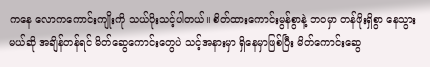ကနေ လောကကောင်းကျိုးကို သယ်ပိုးသင့်ပါတယ်။ စိတ်ထားကောင်းမွန်စွာနဲ့ ဘဝမှာ တန်ဖိုးရှိစွာ နေသွားမယ်ဆို အချိန်တန်ရင် မိတ်ဆွေကောင်းတွေပဲ သင့်အနားမှာ ရှိနေမှာဖြစ်ပြီး မိတ်ကောင်းဆွေ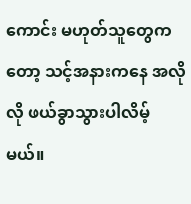ကောင်း မဟုတ်သူတွေကတော့ သင့်အနားကနေ အလိုလို ဖယ်ခွာသွားပါလိမ့်မယ်။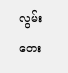လွမ်းတေး